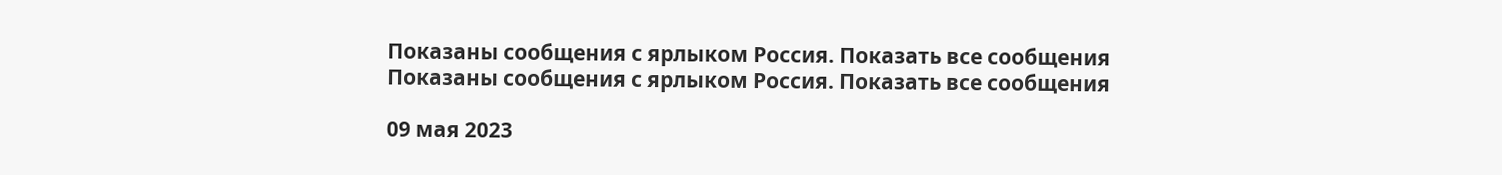Показаны сообщения с ярлыком Россия. Показать все сообщения
Показаны сообщения с ярлыком Россия. Показать все сообщения

09 мая 2023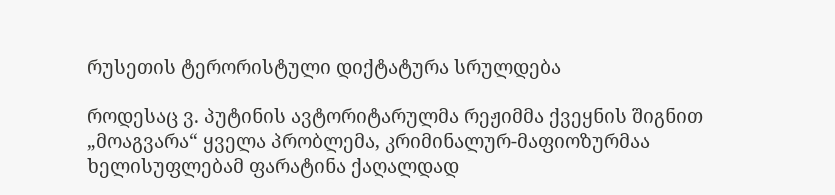რუსეთის ტერორისტული დიქტატურა სრულდება

როდესაც ვ. პუტინის ავტორიტარულმა რეჟიმმა ქვეყნის შიგნით „მოაგვარა“ ყველა პრობლემა, კრიმინალურ-მაფიოზურმაა ხელისუფლებამ ფარატინა ქაღალდად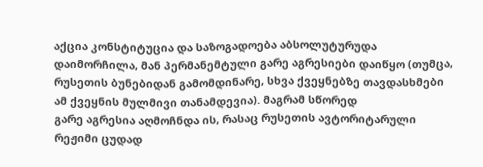აქცია კონსტიტუცია და საზოგადოება აბსოლუტურუდა დაიმორჩილა, მან პერმანემტული გარე აგრესიები დაიწყო (თუმცა, რუსეთის ბუნებიდან გამომდინარე, სხვა ქვეყნებზე თავდასხმები ამ ქვეყნის მულმივი თანამდევია). მაგრამ სწორედ
გარე აგრესია აღმოჩნდა ის, რასაც რუსეთის ავტორიტარული რეჟიმი ცუდად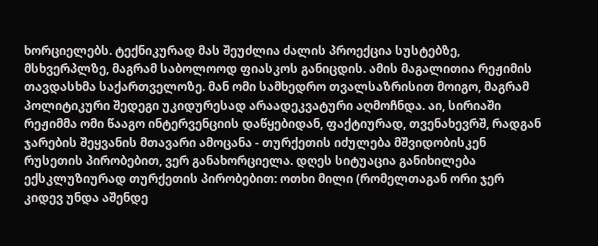ხორციელებს. ტექნიკურად მას შეუძლია ძალის პროექცია სუსტებზე, მსხვერპლზე, მაგრამ საბოლოოდ ფიასკოს განიცდის. ამის მაგალითია რეჟიმის თავდასხმა საქართველოზე. მან ომი სამხედრო თვალსაზრისით მოიგო, მაგრამ პოლიტიკური შედეგი უკიდურესად არაადეკვატური აღმოჩნდა. აი, სირიაში რეჟიმმა ომი წააგო ინტერვენციის დაწყებიდან, ფაქტიურად, თვენახევრშ, რადგან ჯარების შეყვანის მთავარი ამოცანა - თურქეთის იძულება მშვიდობისკენ რუსეთის პირობებით, ვერ განახორციელა. დღეს სიტუაცია განიხილება ექსკლუზიურად თურქეთის პირობებით: ოთხი მილი (რომელთაგან ორი ჯერ კიდევ უნდა აშენდე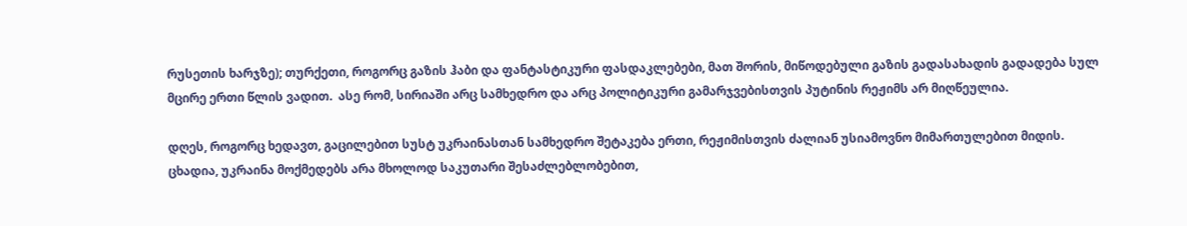რუსეთის ხარჯზე); თურქეთი, როგორც გაზის ჰაბი და ფანტასტიკური ფასდაკლებები, მათ შორის, მიწოდებული გაზის გადასახადის გადადება სულ მცირე ერთი წლის ვადით.  ასე რომ, სირიაში არც სამხედრო და არც პოლიტიკური გამარჯვებისთვის პუტინის რეჟიმს არ მიღწეულია.

დღეს, როგორც ხედავთ, გაცილებით სუსტ უკრაინასთან სამხედრო შეტაკება ერთი, რეჟიმისთვის ძალიან უსიამოვნო მიმართულებით მიდის. ცხადია, უკრაინა მოქმედებს არა მხოლოდ საკუთარი შესაძლებლობებით,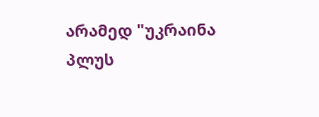არამედ "უკრაინა პლუს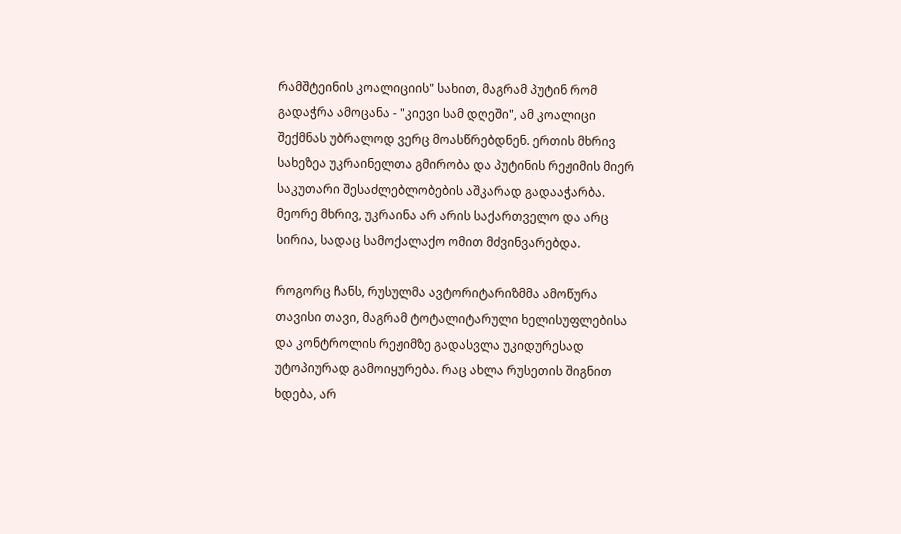რამშტეინის კოალიციის" სახით, მაგრამ პუტინ რომ გადაჭრა ამოცანა - "კიევი სამ დღეში", ამ კოალიცი შექმნას უბრალოდ ვერც მოასწრებდნენ. ერთის მხრივ სახეზეა უკრაინელთა გმირობა და პუტინის რეჟიმის მიერ საკუთარი შესაძლებლობების აშკარად გადააჭარბა. მეორე მხრივ, უკრაინა არ არის საქართველო და არც სირია, სადაც სამოქალაქო ომით მძვინვარებდა.

როგორც ჩანს, რუსულმა ავტორიტარიზმმა ამოწურა თავისი თავი, მაგრამ ტოტალიტარული ხელისუფლებისა და კონტროლის რეჟიმზე გადასვლა უკიდურესად უტოპიურად გამოიყურება. რაც ახლა რუსეთის შიგნით ხდება, არ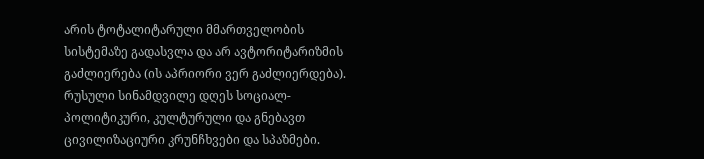არის ტოტალიტარული მმართველობის სისტემაზე გადასვლა და არ ავტორიტარიზმის გაძლიერება (ის აპრიორი ვერ გაძლიერდება). რუსული სინამდვილე დღეს სოციალ-პოლიტიკური, კულტურული და გნებავთ ცივილიზაციური კრუნჩხვები და სპაზმები.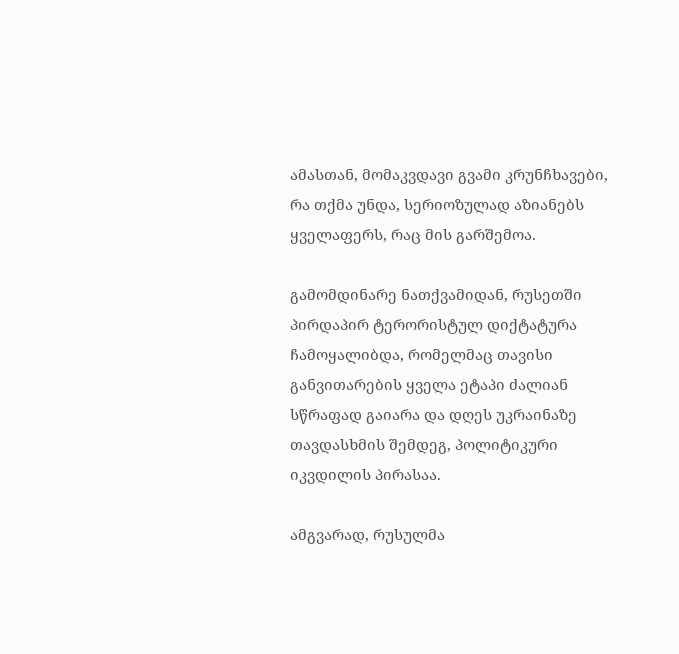ამასთან, მომაკვდავი გვამი კრუნჩხავები, რა თქმა უნდა, სერიოზულად აზიანებს ყველაფერს, რაც მის გარშემოა.

გამომდინარე ნათქვამიდან, რუსეთში პირდაპირ ტერორისტულ დიქტატურა ჩამოყალიბდა, რომელმაც თავისი განვითარების ყველა ეტაპი ძალიან სწრაფად გაიარა და დღეს უკრაინაზე თავდასხმის შემდეგ, პოლიტიკური იკვდილის პირასაა.

ამგვარად, რუსულმა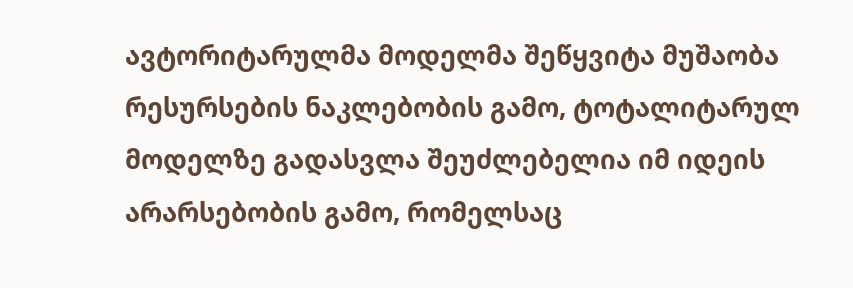ავტორიტარულმა მოდელმა შეწყვიტა მუშაობა რესურსების ნაკლებობის გამო, ტოტალიტარულ მოდელზე გადასვლა შეუძლებელია იმ იდეის არარსებობის გამო, რომელსაც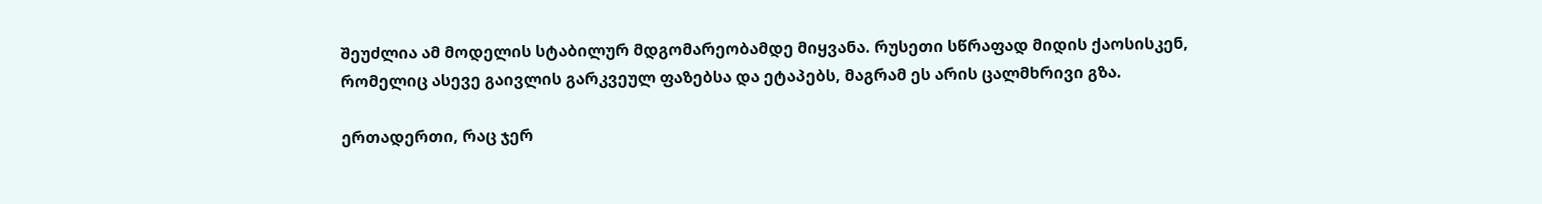შეუძლია ამ მოდელის სტაბილურ მდგომარეობამდე მიყვანა. რუსეთი სწრაფად მიდის ქაოსისკენ, რომელიც ასევე გაივლის გარკვეულ ფაზებსა და ეტაპებს, მაგრამ ეს არის ცალმხრივი გზა.

ერთადერთი, რაც ჯერ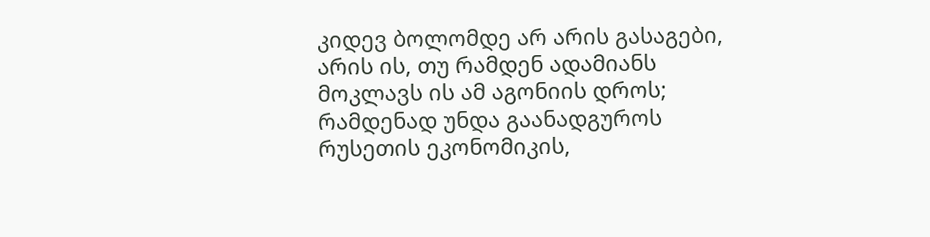კიდევ ბოლომდე არ არის გასაგები, არის ის, თუ რამდენ ადამიანს მოკლავს ის ამ აგონიის დროს; რამდენად უნდა გაანადგუროს რუსეთის ეკონომიკის,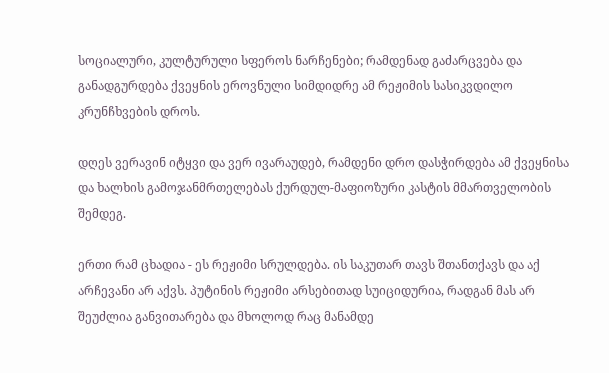სოციალური, კულტურული სფეროს ნარჩენები; რამდენად გაძარცვება და განადგურდება ქვეყნის ეროვნული სიმდიდრე ამ რეჟიმის სასიკვდილო კრუნჩხვების დროს.

დღეს ვერავინ იტყვი და ვერ ივარაუდებ, რამდენი დრო დასჭირდება ამ ქვეყნისა და ხალხის გამოჯანმრთელებას ქურდულ-მაფიოზური კასტის მმართველობის შემდეგ.

ერთი რამ ცხადია - ეს რეჟიმი სრულდება. ის საკუთარ თავს შთანთქავს და აქ არჩევანი არ აქვს. პუტინის რეჟიმი არსებითად სუიციდურია, რადგან მას არ შეუძლია განვითარება და მხოლოდ რაც მანამდე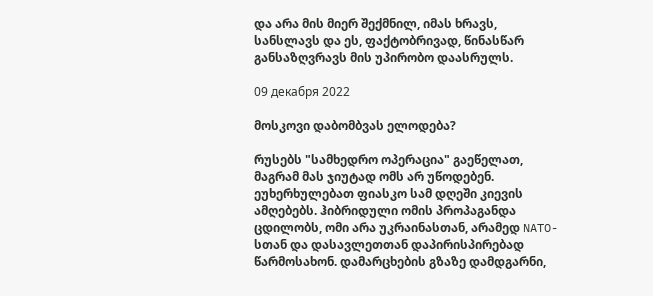და არა მის მიერ შექმნილ, იმას ხრავს, სანსლავს და ეს, ფაქტობრივად, წინასწარ განსაზღვრავს მის უპირობო დაასრულს.

09 декабря 2022

მოსკოვი დაბომბვას ელოდება?

რუსებს "სამხედრო ოპერაცია" გაეწელათ, მაგრამ მას ჯიუტად ომს არ უწოდებენ. ეუხერხულებათ ფიასკო სამ დღეში კიევის ამღებებს. ჰიბრიდული ომის პროპაგანდა ცდილობს, ომი არა უკრაინასთან, არამედ NATO-სთან და დასავლეთთან დაპირისპირებად წარმოსახონ. დამარცხების გზაზე დამდგარნი,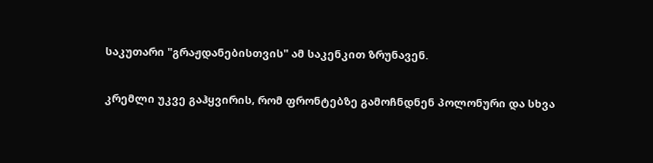საკუთარი "გრაჟდანებისთვის" ამ საკენკით ზრუნავენ.

კრემლი უკვე გაჰყვირის, რომ ფრონტებზე გამოჩნდნენ პოლონური და სხვა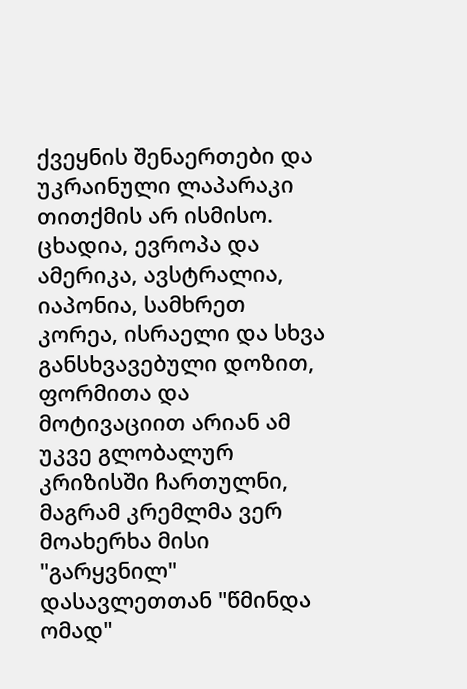ქვეყნის შენაერთები და უკრაინული ლაპარაკი თითქმის არ ისმისო. ცხადია, ევროპა და ამერიკა, ავსტრალია, იაპონია, სამხრეთ კორეა, ისრაელი და სხვა განსხვავებული დოზით, ფორმითა და მოტივაციით არიან ამ უკვე გლობალურ კრიზისში ჩართულნი, მაგრამ კრემლმა ვერ მოახერხა მისი "გარყვნილ" დასავლეთთან "წმინდა ომად"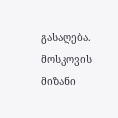გასაღება. მოსკოვის მიზანი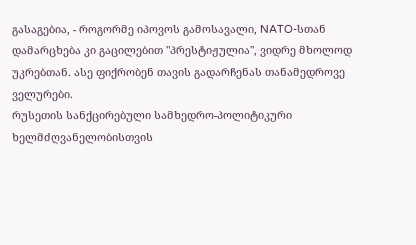გასაგებია, - როგორმე იპოვოს გამოსავალი, NATO-სთან დამარცხება კი გაცილებით "პრესტიჟულია", ვიდრე მხოლოდ უკრებთან. ასე ფიქრობენ თავის გადარჩენას თანამედროვე ველურები.
რუსეთის სანქცირებული სამხედრო-პოლიტიკური ხელმძღვანელობისთვის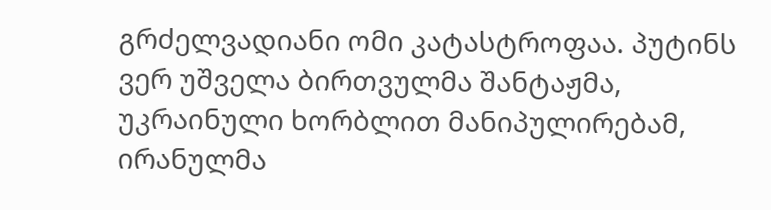გრძელვადიანი ომი კატასტროფაა. პუტინს ვერ უშველა ბირთვულმა შანტაჟმა, უკრაინული ხორბლით მანიპულირებამ, ირანულმა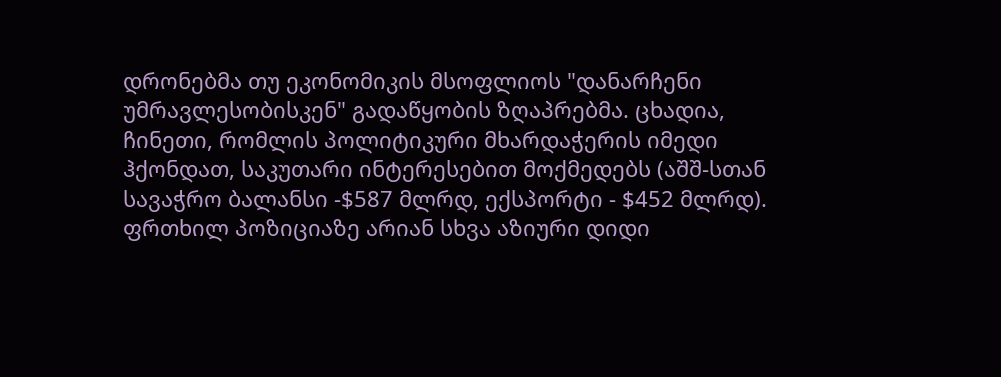დრონებმა თუ ეკონომიკის მსოფლიოს "დანარჩენი უმრავლესობისკენ" გადაწყობის ზღაპრებმა. ცხადია, ჩინეთი, რომლის პოლიტიკური მხარდაჭერის იმედი ჰქონდათ, საკუთარი ინტერესებით მოქმედებს (აშშ-სთან სავაჭრო ბალანსი -$587 მლრდ, ექსპორტი - $452 მლრდ). ფრთხილ პოზიციაზე არიან სხვა აზიური დიდი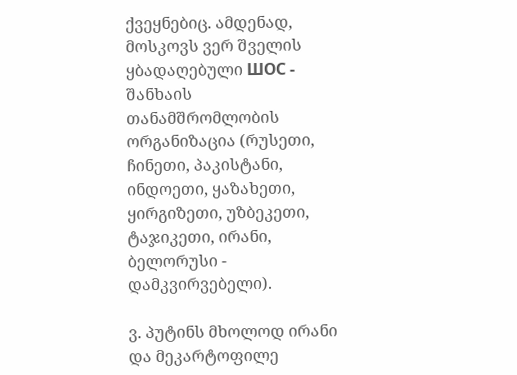ქვეყნებიც. ამდენად, მოსკოვს ვერ შველის ყბადაღებული ШОС - შანხაის თანამშრომლობის ორგანიზაცია (რუსეთი, ჩინეთი, პაკისტანი, ინდოეთი, ყაზახეთი, ყირგიზეთი, უზბეკეთი, ტაჯიკეთი, ირანი, ბელორუსი - დამკვირვებელი).

ვ. პუტინს მხოლოდ ირანი და მეკარტოფილე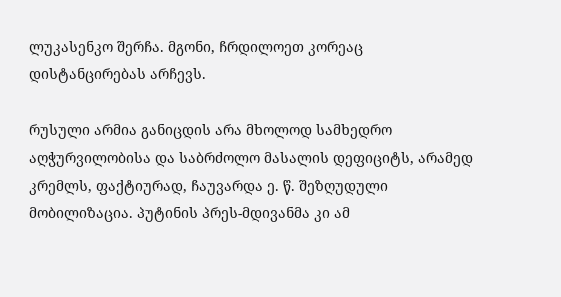ლუკასენკო შერჩა. მგონი, ჩრდილოეთ კორეაც დისტანცირებას არჩევს.

რუსული არმია განიცდის არა მხოლოდ სამხედრო აღჭურვილობისა და საბრძოლო მასალის დეფიციტს, არამედ კრემლს, ფაქტიურად, ჩაუვარდა ე. წ. შეზღუდული მობილიზაცია. პუტინის პრეს-მდივანმა კი ამ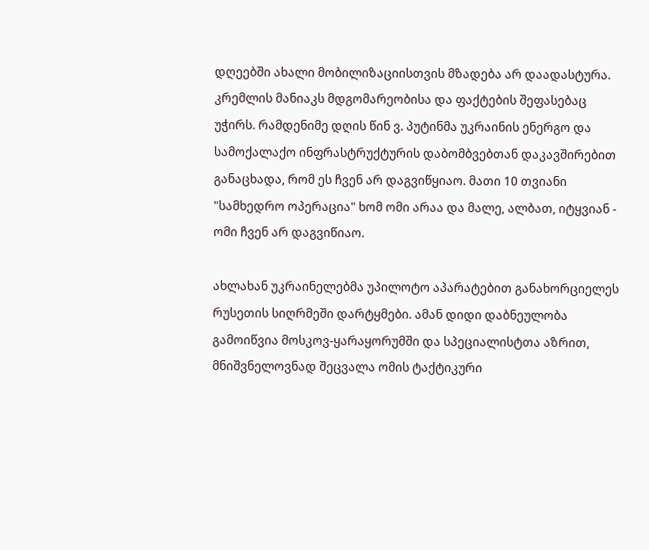დღეებში ახალი მობილიზაციისთვის მზადება არ დაადასტურა.
კრემლის მანიაკს მდგომარეობისა და ფაქტების შეფასებაც უჭირს. რამდენიმე დღის წინ ვ. პუტინმა უკრაინის ენერგო და სამოქალაქო ინფრასტრუქტურის დაბომბვებთან დაკავშირებით განაცხადა, რომ ეს ჩვენ არ დაგვიწყიაო. მათი 10 თვიანი "სამხედრო ოპერაცია" ხომ ომი არაა და მალე, ალბათ, იტყვიან - ომი ჩვენ არ დაგვიწიაო.

ახლახან უკრაინელებმა უპილოტო აპარატებით განახორციელეს რუსეთის სიღრმეში დარტყმები. ამან დიდი დაბნეულობა გამოიწვია მოსკოვ-ყარაყორუმში და სპეციალისტთა აზრით, მნიშვნელოვნად შეცვალა ომის ტაქტიკური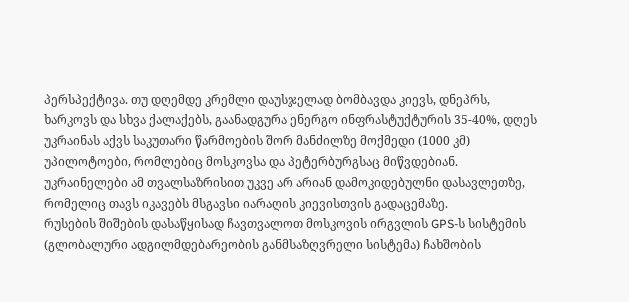პერსპექტივა. თუ დღემდე კრემლი დაუსჯელად ბომბავდა კიევს, დნეპრს, ხარკოვს და სხვა ქალაქებს, გაანადგურა ენერგო ინფრასტუქტურის 35-40%, დღეს უკრაინას აქვს საკუთარი წარმოების შორ მანძილზე მოქმედი (1000 კმ) უპილოტოები, რომლებიც მოსკოვსა და პეტერბურგსაც მიწვდებიან. უკრაინელები ამ თვალსაზრისით უკვე არ არიან დამოკიდებულნი დასავლეთზე, რომელიც თავს იკავებს მსგავსი იარაღის კიევისთვის გადაცემაზე.
რუსების შიშების დასაწყისად ჩავთვალოთ მოსკოვის ირგვლის GPS-ს სისტემის (გლობალური ადგილმდებარეობის განმსაზღვრელი სისტემა) ჩახშობის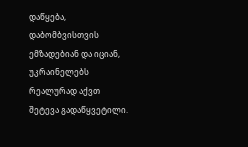დაწყება, დაბომბვისთვის ემზადებიან და იციან, უკრაინელებს რეალურად აქვთ შეტევა გადაწყვეტილი.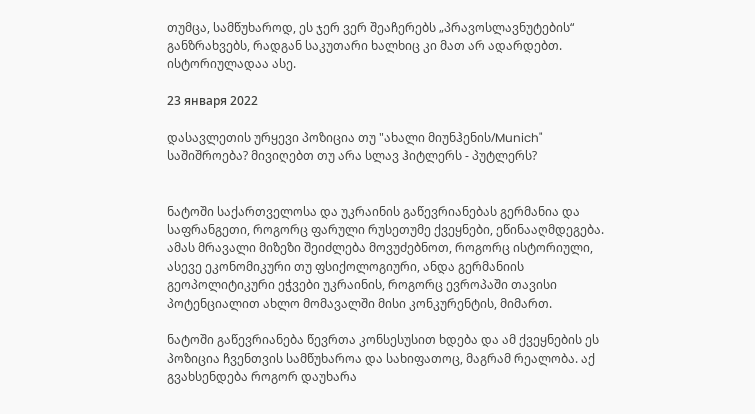თუმცა, სამწუხაროდ, ეს ჯერ ვერ შეაჩერებს „პრავოსლავნუტების“ განზრახვებს, რადგან საკუთარი ხალხიც კი მათ არ ადარდებთ. ისტორიულადაა ასე.

23 января 2022

დასავლეთის ურყევი პოზიცია თუ "ახალი მიუნჰენის/Munich" საშიშროება? მივიღებთ თუ არა სლავ ჰიტლერს - პუტლერს?


ნატოში საქართველოსა და უკრაინის გაწევრიანებას გერმანია და საფრანგეთი, როგორც ფარული რუსეთუმე ქვეყნები, ეწინააღმდეგება. ამას მრავალი მიზეზი შეიძლება მოვუძებნოთ, როგორც ისტორიული, ასევე ეკონომიკური თუ ფსიქოლოგიური, ანდა გერმანიის გეოპოლიტიკური ეჭვები უკრაინის, როგორც ევროპაში თავისი პოტენციალით ახლო მომავალში მისი კონკურენტის, მიმართ.

ნატოში გაწევრიანება წევრთა კონსესუსით ხდება და ამ ქვეყნების ეს პოზიცია ჩვენთვის სამწუხაროა და სახიფათოც, მაგრამ რეალობა. აქ გვახსენდება როგორ დაუხარა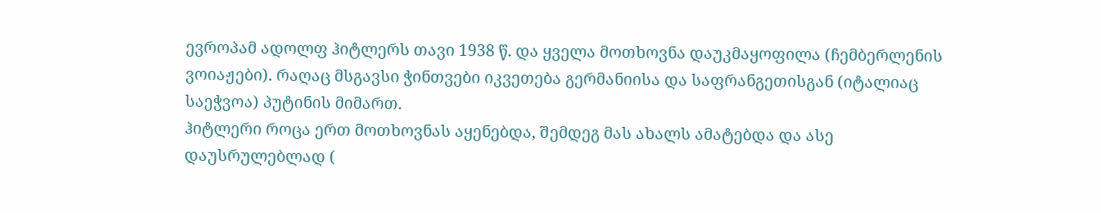ევროპამ ადოლფ ჰიტლერს თავი 1938 წ. და ყველა მოთხოვნა დაუკმაყოფილა (ჩემბერლენის ვოიაჟები). რაღაც მსგავსი ჭინთვები იკვეთება გერმანიისა და საფრანგეთისგან (იტალიაც საეჭვოა) პუტინის მიმართ.
ჰიტლერი როცა ერთ მოთხოვნას აყენებდა, შემდეგ მას ახალს ამატებდა და ასე დაუსრულებლად (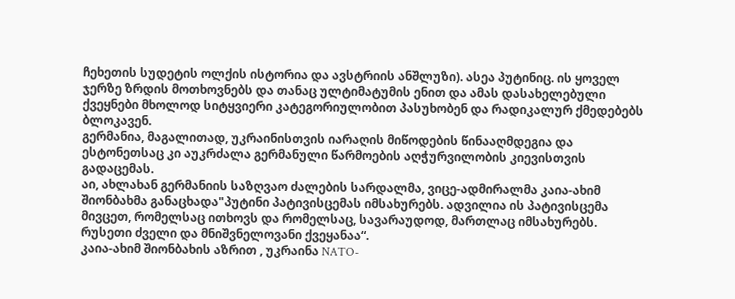ჩეხეთის სუდეტის ოლქის ისტორია და ავსტრიის ანშლუზი). ასეა პუტინიც. ის ყოველ ჯერზე ზრდის მოთხოვნებს და თანაც ულტიმატუმის ენით და ამას დასახელებული ქვეყნები მხოლოდ სიტყვიერი კატეგორიულობით პასუხობენ და რადიკალურ ქმედებებს ბლოკავენ.
გერმანია, მაგალითად, უკრაინისთვის იარაღის მიწოდების წინააღმდეგია და ესტონეთსაც კი აუკრძალა გერმანული წარმოების აღჭურვილობის კიევისთვის გადაცემას.
აი, ახლახან გერმანიის საზღვაო ძალების სარდალმა, ვიცე-ადმირალმა კაია-ახიმ შიონბახმა განაცხადა"პუტინი პატივისცემას იმსახურებს. ადვილია ის პატივისცემა მივცეთ, რომელსაც ითხოვს და რომელსაც, სავარაუდოდ, მართლაც იმსახურებს. რუსეთი ძველი და მნიშვნელოვანი ქვეყანაა“.
კაია-ახიმ შიონბახის აზრით , უკრაინა NATO-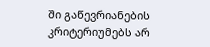ში გაწევრიანების კრიტერიუმებს არ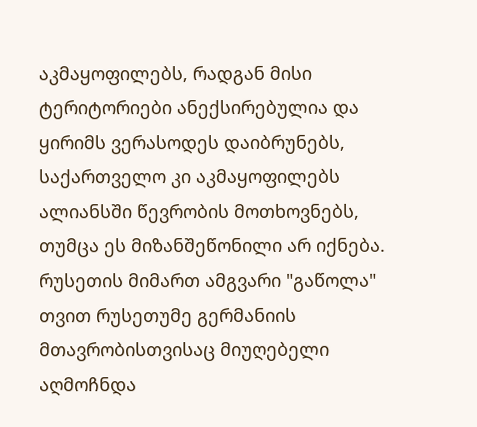აკმაყოფილებს, რადგან მისი ტერიტორიები ანექსირებულია და ყირიმს ვერასოდეს დაიბრუნებს, საქართველო კი აკმაყოფილებს ალიანსში წევრობის მოთხოვნებს, თუმცა ეს მიზანშეწონილი არ იქნება.
რუსეთის მიმართ ამგვარი "გაწოლა" თვით რუსეთუმე გერმანიის მთავრობისთვისაც მიუღებელი აღმოჩნდა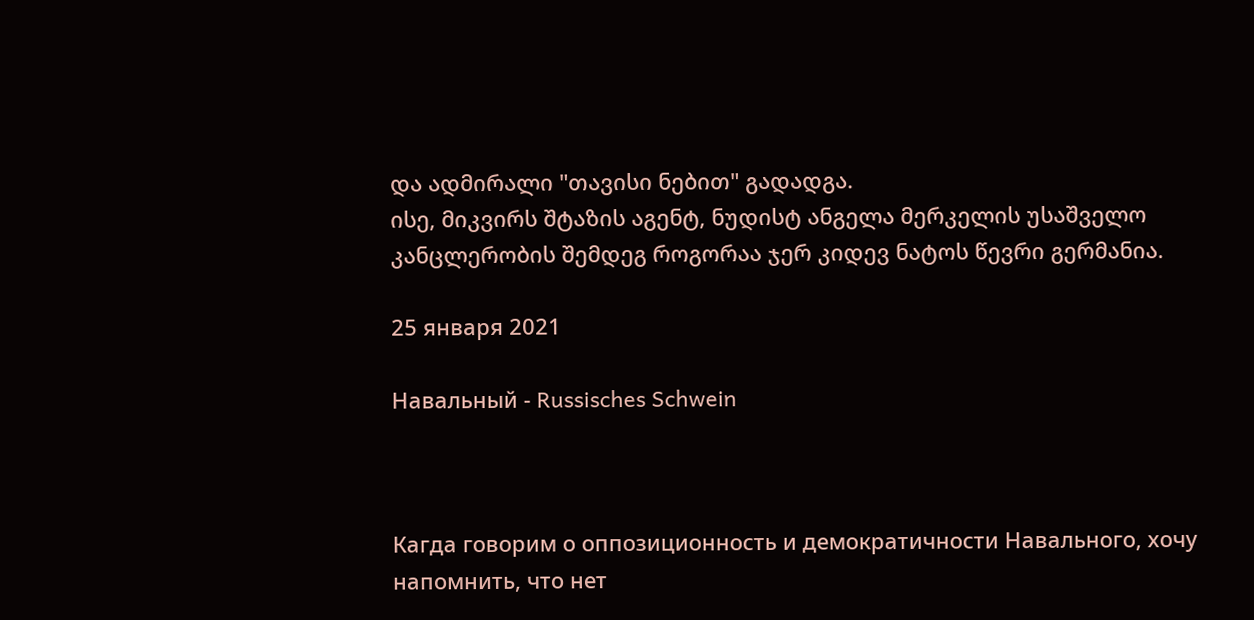და ადმირალი "თავისი ნებით" გადადგა.
ისე, მიკვირს შტაზის აგენტ, ნუდისტ ანგელა მერკელის უსაშველო კანცლერობის შემდეგ როგორაა ჯერ კიდევ ნატოს წევრი გერმანია.

25 января 2021

Навальный - Russisches Schwein



Кагда говорим о оппозиционность и демократичности Навального, хочу напомнить, что нет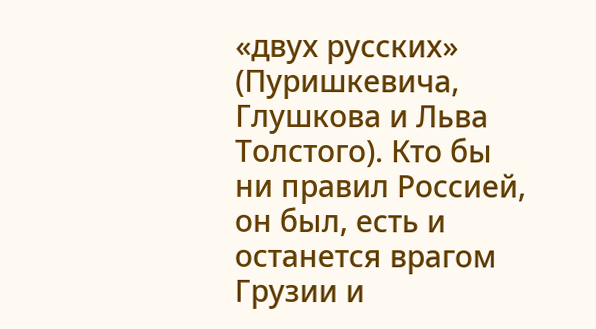«двух русских» (Пуришкевича, Глушкова и Льва Толстого). Кто бы ни правил Россией, он был, есть и останется врагом Грузии и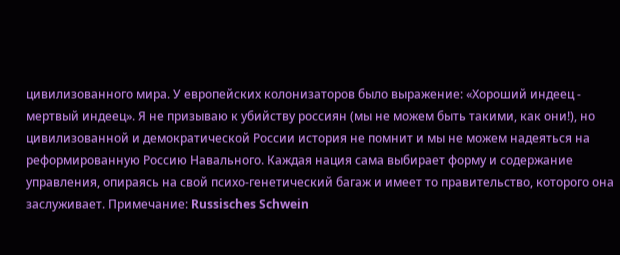цивилизованного мира. У европейских колонизаторов было выражение: «Хороший индеец - мертвый индеец». Я не призываю к убийству россиян (мы не можем быть такими, как они!), но цивилизованной и демократической России история не помнит и мы не можем надеяться на реформированную Россию Навального. Каждая нация сама выбирает форму и содержание управления, опираясь на свой психо-генетический багаж и имеет то правительство, которого она заслуживает. Примечание: Russisches Schwein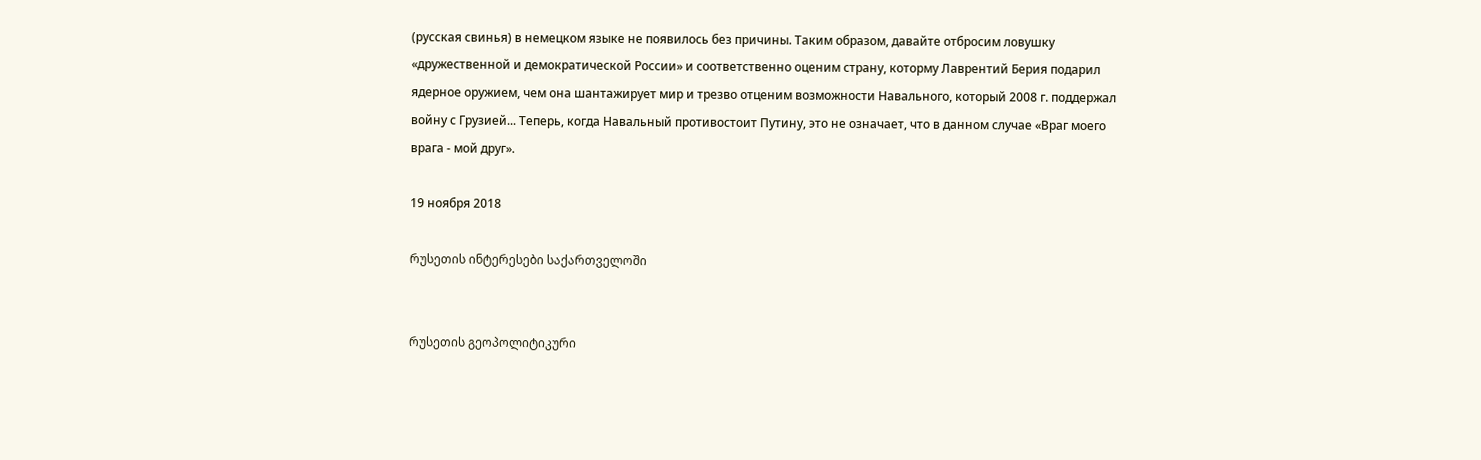(русская свинья) в немецком языке не появилось без причины. Таким образом, давайте отбросим ловушку «дружественной и демократической России» и соответственно оценим страну, которму Лаврентий Берия подарил ядерное оружием, чем она шантажирует мир и трезво отценим возможности Навального, который 2008 г. поддержал войну с Грузией... Теперь, когда Навальный противостоит Путину, это не означает, что в данном случае «Враг моего врага - мой друг».

19 ноября 2018

რუსეთის ინტერესები საქართველოში


რუსეთის გეოპოლიტიკური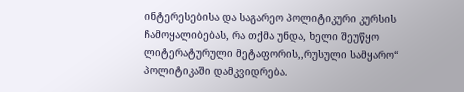ინტერესებისა და საგარეო პოლიტიკური კურსის ჩამოყალიბებას, რა თქმა უნდა, ხელი შეუწყო ლიტერატურული მეტაფორის,,რუსული სამყარო“ პოლიტიკაში დამკვიდრება.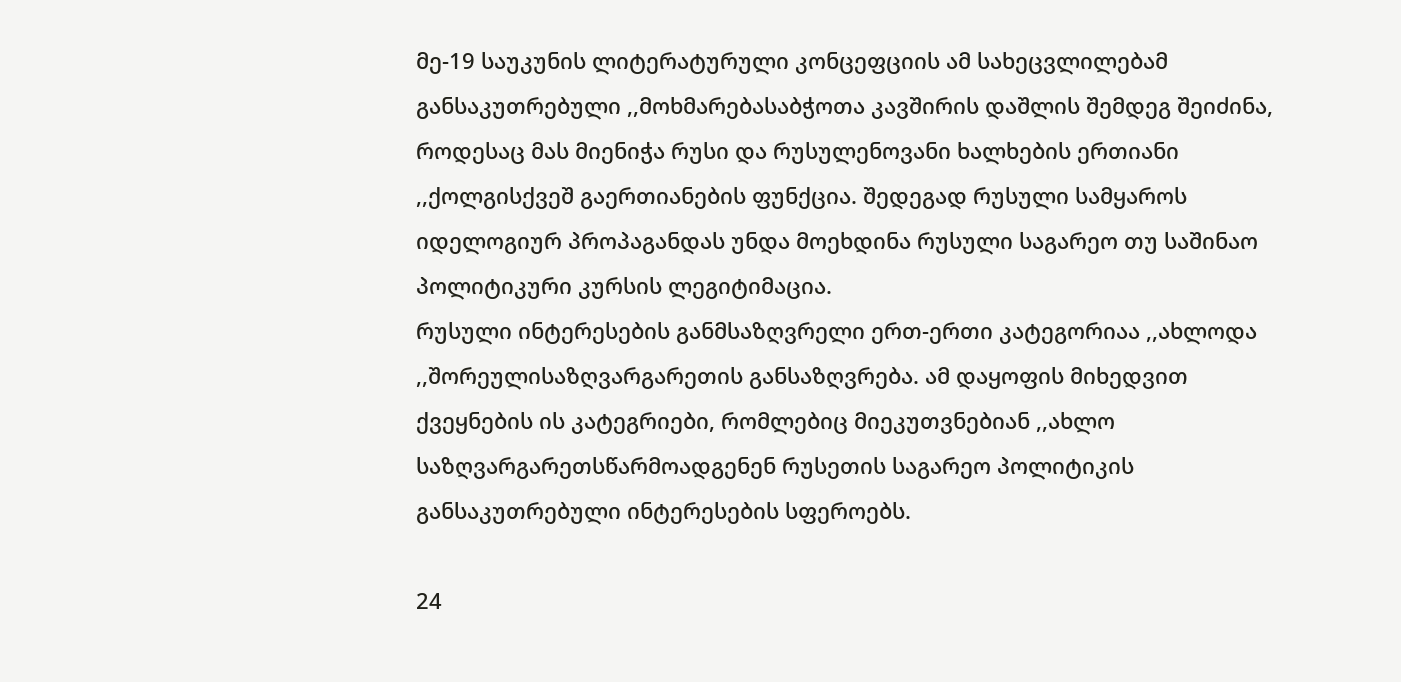მე-19 საუკუნის ლიტერატურული კონცეფციის ამ სახეცვლილებამ განსაკუთრებული ,,მოხმარებასაბჭოთა კავშირის დაშლის შემდეგ შეიძინა, როდესაც მას მიენიჭა რუსი და რუსულენოვანი ხალხების ერთიანი ,,ქოლგისქვეშ გაერთიანების ფუნქცია. შედეგად რუსული სამყაროს იდელოგიურ პროპაგანდას უნდა მოეხდინა რუსული საგარეო თუ საშინაო პოლიტიკური კურსის ლეგიტიმაცია.
რუსული ინტერესების განმსაზღვრელი ერთ-ერთი კატეგორიაა ,,ახლოდა ,,შორეულისაზღვარგარეთის განსაზღვრება. ამ დაყოფის მიხედვით ქვეყნების ის კატეგრიები, რომლებიც მიეკუთვნებიან ,,ახლო საზღვარგარეთსწარმოადგენენ რუსეთის საგარეო პოლიტიკის განსაკუთრებული ინტერესების სფეროებს.

24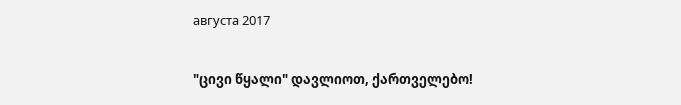августа 2017

"ცივი წყალი" დავლიოთ, ქართველებო!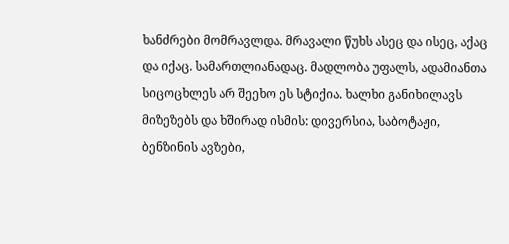ხანძრები მომრავლდა. მრავალი წუხს ასეც და ისეც, აქაც და იქაც. სამართლიანადაც. მადლობა უფალს, ადამიანთა სიცოცხლეს არ შეეხო ეს სტიქია. ხალხი განიხილავს მიზეზებს და ხშირად ისმის: დივერსია, საბოტაჟი, ბენზინის ავზები,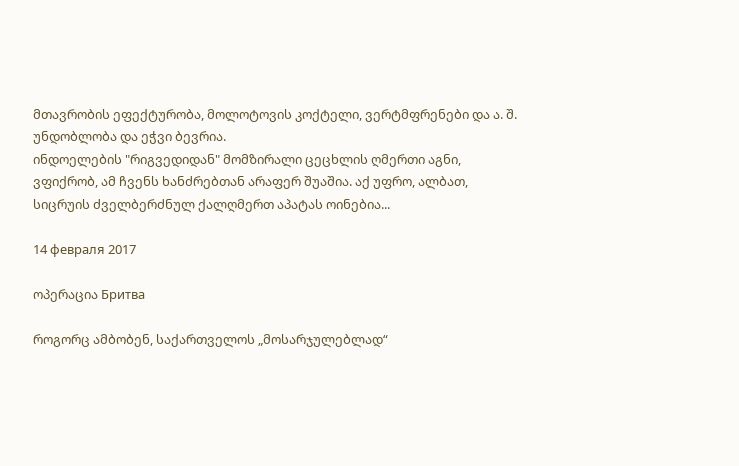მთავრობის ეფექტურობა, მოლოტოვის კოქტელი, ვერტმფრენები და ა. შ. უნდობლობა და ეჭვი ბევრია.
ინდოელების "რიგვედიდან" მომზირალი ცეცხლის ღმერთი აგნი, ვფიქრობ, ამ ჩვენს ხანძრებთან არაფერ შუაშია. აქ უფრო, ალბათ, სიცრუის ძველბერძნულ ქალღმერთ აპატას ოინებია...

14 февраля 2017

ოპერაცია Бритва

როგორც ამბობენ, საქართველოს „მოსარჯულებლად“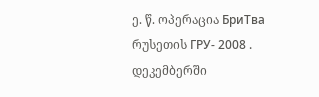ე. წ. ოპერაცია БриТва რუსეთის ГРУ- 2008 . დეკემბერში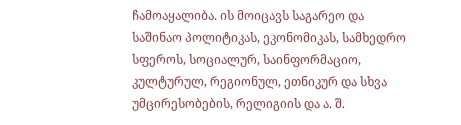ჩამოაყალიბა. ის მოიცავს საგარეო და საშინაო პოლიტიკას, ეკონომიკას, სამხედრო სფეროს, სოციალურ, საინფორმაციო, კულტურულ, რეგიონულ, ეთნიკურ და სხვა უმცირესობების, რელიგიის და ა. შ.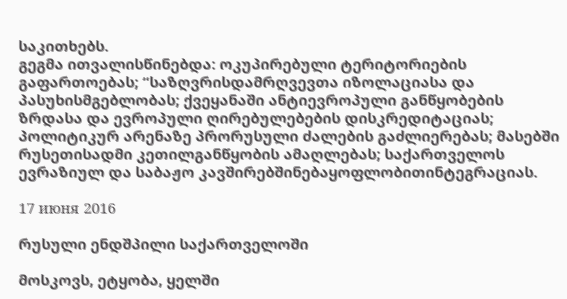საკითხებს.
გეგმა ითვალისწინებდა: ოკუპირებული ტერიტორიების გაფართოებას; “საზღვრისდამრღვევთა იზოლაციასა და პასუხისმგებლობას; ქვეყანაში ანტიევროპული განწყობების ზრდასა და ევროპული ღირებულებების დისკრედიტაციას; პოლიტიკურ არენაზე პრორუსული ძალების გაძლიერებას; მასებში რუსეთისადმი კეთილგანწყობის ამაღლებას; საქართველოს ევრაზიულ და საბაჟო კავშირებშინებაყოფლობითინტეგრაციას.

17 июня 2016

რუსული ენდშპილი საქართველოში

მოსკოვს, ეტყობა, ყელში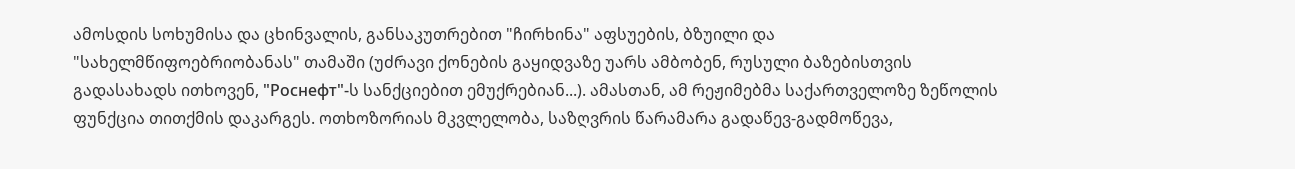ამოსდის სოხუმისა და ცხინვალის, განსაკუთრებით "ჩირხინა" აფსუების, ბზუილი და "სახელმწიფოებრიობანას" თამაში (უძრავი ქონების გაყიდვაზე უარს ამბობენ, რუსული ბაზებისთვის გადასახადს ითხოვენ, "Роснефт"-ს სანქციებით ემუქრებიან...). ამასთან, ამ რეჟიმებმა საქართველოზე ზეწოლის ფუნქცია თითქმის დაკარგეს. ოთხოზორიას მკვლელობა, საზღვრის წარამარა გადაწევ-გადმოწევა,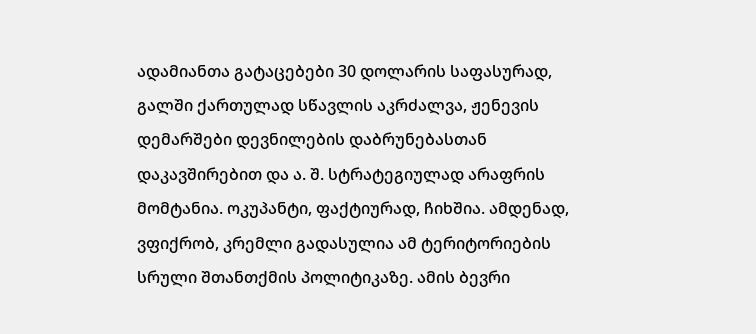ადამიანთა გატაცებები 30 დოლარის საფასურად, გალში ქართულად სწავლის აკრძალვა, ჟენევის დემარშები დევნილების დაბრუნებასთან დაკავშირებით და ა. შ. სტრატეგიულად არაფრის მომტანია. ოკუპანტი, ფაქტიურად, ჩიხშია. ამდენად, ვფიქრობ, კრემლი გადასულია ამ ტერიტორიების სრული შთანთქმის პოლიტიკაზე. ამის ბევრი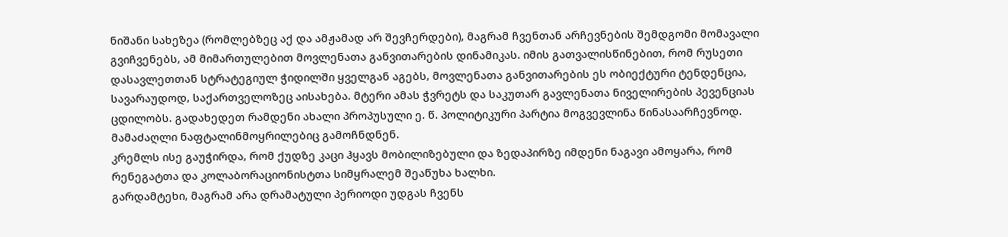ნიშანი სახეზეა (რომლებზეც აქ და ამჟამად არ შევჩერდები), მაგრამ ჩვენთან არჩევნების შემდგომი მომავალი გვიჩვენებს, ამ მიმართულებით მოვლენათა განვითარების დინამიკას. იმის გათვალისწინებით, რომ რუსეთი დასავლეთთან სტრატეგიულ ჭიდილში ყველგან აგებს, მოვლენათა განვითარების ეს ობიექტური ტენდენცია, სავარაუდოდ, საქართველოზეც აისახება. მტერი ამას ჭვრეტს და საკუთარ გავლენათა ნიველირების პევენციას ცდილობს. გადახედეთ რამდენი ახალი პროპუსული ე. წ. პოლიტიკური პარტია მოგვევლინა წინასაარჩევნოდ. მამაძაღლი ნაფტალინმოყრილებიც გამოჩნდნენ.
კრემლს ისე გაუჭირდა, რომ ქუდზე კაცი ჰყავს მობილიზებული და ზედაპირზე იმდენი ნაგავი ამოყარა, რომ რენეგატთა და კოლაბორაციონისტთა სიმყრალემ შეაწუხა ხალხი.
გარდამტეხი, მაგრამ არა დრამატული პერიოდი უდგას ჩვენს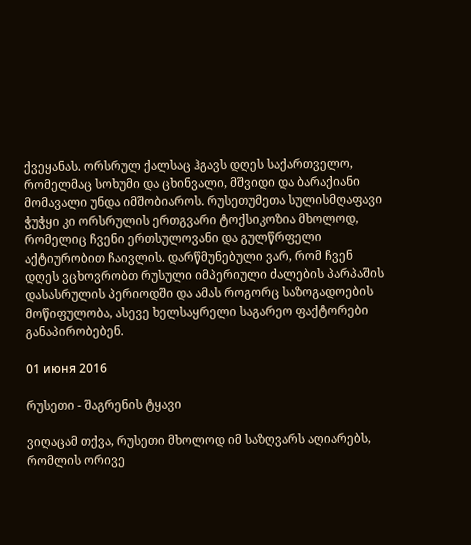ქვეყანას. ორსრულ ქალსაც ჰგავს დღეს საქართველო, რომელმაც სოხუმი და ცხინვალი, მშვიდი და ბარაქიანი მომავალი უნდა იმშობიაროს. რუსეთუმეთა სულისმღაფავი ჭუჭყი კი ორსრულის ერთგვარი ტოქსიკოზია მხოლოდ, რომელიც ჩვენი ერთსულოვანი და გულწრფელი აქტიურობით ჩაივლის. დარწმუნებული ვარ, რომ ჩვენ დღეს ვცხოვრობთ რუსული იმპერიული ძალების პარპაშის დასასრულის პერიოდში და ამას როგორც საზოგადოების მოწიფულობა, ასევე ხელსაყრელი საგარეო ფაქტორები განაპირობებენ.

01 июня 2016

რუსეთი - შაგრენის ტყავი

ვიღაცამ თქვა, რუსეთი მხოლოდ იმ საზღვარს აღიარებს, რომლის ორივე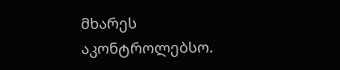მხარეს აკონტროლებსო.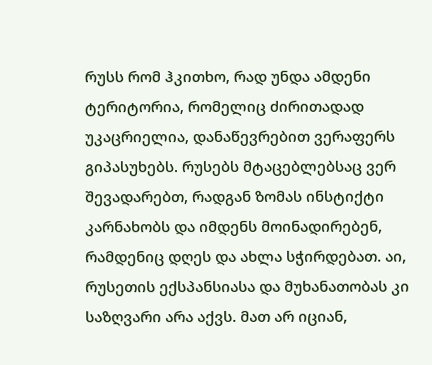რუსს რომ ჰკითხო, რად უნდა ამდენი ტერიტორია, რომელიც ძირითადად უკაცრიელია, დანაწევრებით ვერაფერს გიპასუხებს. რუსებს მტაცებლებსაც ვერ შევადარებთ, რადგან ზომას ინსტიქტი კარნახობს და იმდენს მოინადირებენ, რამდენიც დღეს და ახლა სჭირდებათ. აი, რუსეთის ექსპანსიასა და მუხანათობას კი საზღვარი არა აქვს. მათ არ იციან,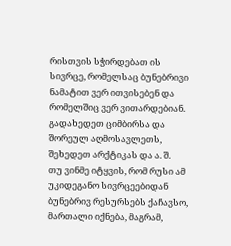რისთვის სჭირდებათ ის სივრცე, რომელსაც ბუნებრივი ნამატით ვერ ითვისებენ და რომელშიც ვერ ვითარდებიან. გადახედეთ ციმბირსა და შორეულ აღმოსავლეთს, შეხედეთ არქტიკას და ა. შ.
თუ ვინმე იტყვის, რომ რუსი ამ უკიდეგანო სივრცეებიდან ბუნებრივ რესურსებს ქაჩავსო, მართალი იქნება, მაგრამ,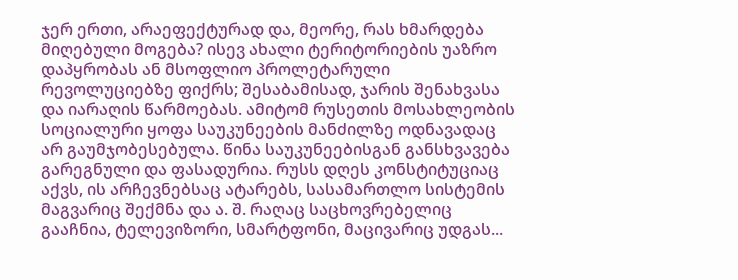ჯერ ერთი, არაეფექტურად და, მეორე, რას ხმარდება მიღებული მოგება? ისევ ახალი ტერიტორიების უაზრო დაპყრობას ან მსოფლიო პროლეტარული რევოლუციებზე ფიქრს; შესაბამისად, ჯარის შენახვასა და იარაღის წარმოებას. ამიტომ რუსეთის მოსახლეობის სოციალური ყოფა საუკუნეების მანძილზე ოდნავადაც არ გაუმჯობესებულა. წინა საუკუნეებისგან განსხვავება გარეგნული და ფასადურია. რუსს დღეს კონსტიტუციაც აქვს, ის არჩევნებსაც ატარებს, სასამართლო სისტემის მაგვარიც შექმნა და ა. შ. რაღაც საცხოვრებელიც გააჩნია, ტელევიზორი, სმარტფონი, მაცივარიც უდგას...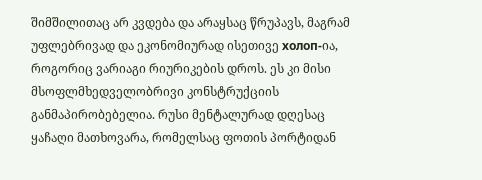შიმშილითაც არ კვდება და არაყსაც წრუპავს, მაგრამ უფლებრივად და ეკონომიურად ისეთივე холоп-ია, როგორიც ვარიაგი რიურიკების დროს. ეს კი მისი მსოფლმხედველობრივი კონსტრუქციის განმაპირობებელია. რუსი მენტალურად დღესაც ყაჩაღი მათხოვარა, რომელსაც ფოთის პორტიდან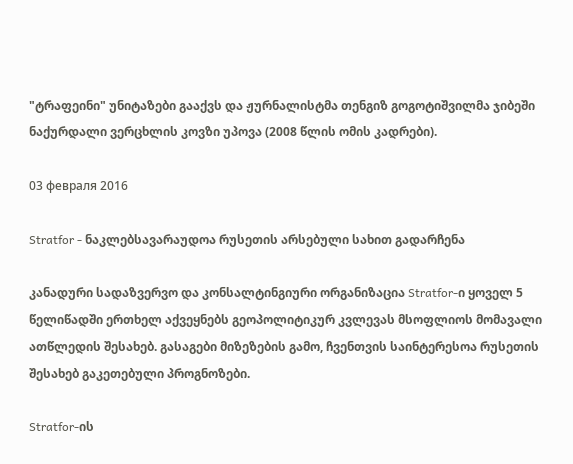"ტრაფეინი" უნიტაზები გააქვს და ჟურნალისტმა თენგიზ გოგოტიშვილმა ჯიბეში ნაქურდალი ვერცხლის კოვზი უპოვა (2008 წლის ომის კადრები).

03 февраля 2016

Stratfor - ნაკლებსავარაუდოა რუსეთის არსებული სახით გადარჩენა

კანადური სადაზვერვო და კონსალტინგიური ორგანიზაცია Stratfor-ი ყოველ 5 წელიწადში ერთხელ აქვეყნებს გეოპოლიტიკურ კვლევას მსოფლიოს მომავალი ათწლედის შესახებ. გასაგები მიზეზების გამო, ჩვენთვის საინტერესოა რუსეთის შესახებ გაკეთებული პროგნოზები.

Stratfor-ის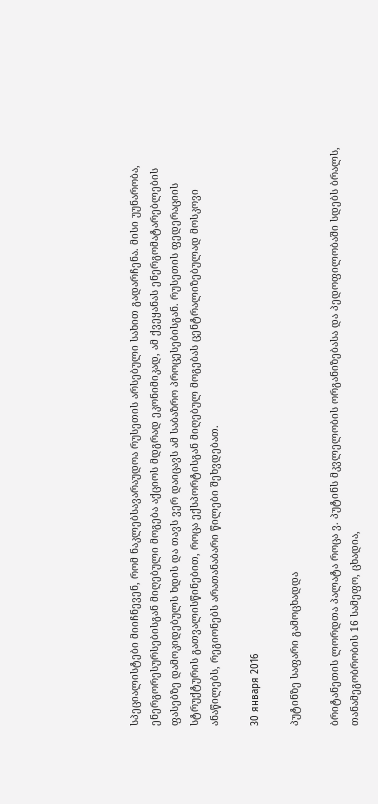სპეციალისტები მიიჩნევენ, რომ ნაკლებსავარაუდოა რუსეთის არსებული სახით გადარჩენა. მისი უუნარობა, ენერგორესურსებისგან მიღებული მოგება აქციოს მდგრად ეკონიმიკად, ამ ქვეყანას ენერგომატარებლების ფასებზე დამოკიდებულს ხდის და თავს ვერ დაიცავს ამ საბაზრო პროცესებისგან. რუსეთის ფედერაციის სტრუქტურის გათვალისწინებით, როცა ექსპორტისგან მიღებულ მოგებას ცენტრალიზებულად მოსკოვი ანაწილებს, რეგიონებს არათანაბარი წილები შეხვდებათ.

30 января 2016

პუტინზე საფარი გამოცხადდა

ბრიტანეთის ლორდთა პალატა როცა ვ. პუტინს მკვლელობის ორგანიზებასა და პედოფილობაში სდებს ბრალს, თანამეგობრობის 16 სამეფო, ცხადია,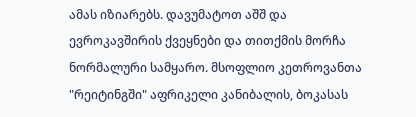ამას იზიარებს. დავუმატოთ აშშ და ევროკავშირის ქვეყნები და თითქმის მორჩა ნორმალური სამყარო. მსოფლიო კეთროვანთა "რეიტინგში" აფრიკელი კანიბალის, ბოკასას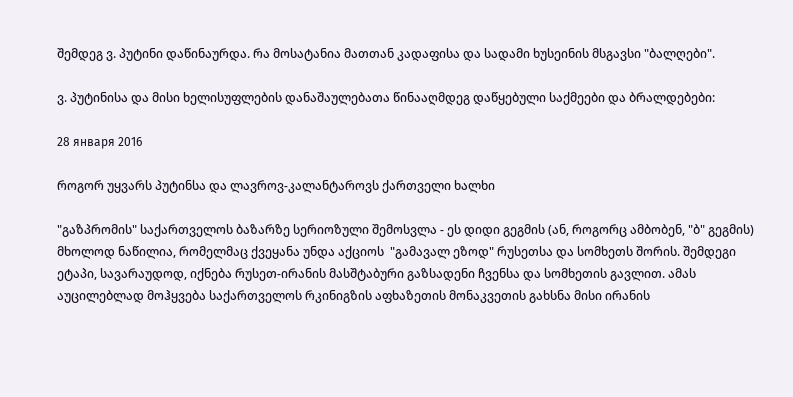შემდეგ ვ. პუტინი დაწინაურდა. რა მოსატანია მათთან კადაფისა და სადამი ხუსეინის მსგავსი "ბალღები".

ვ. პუტინისა და მისი ხელისუფლების დანაშაულებათა წინააღმდეგ დაწყებული საქმეები და ბრალდებები:

28 января 2016

როგორ უყვარს პუტინსა და ლავროვ-კალანტაროვს ქართველი ხალხი

"გაზპრომის" საქართველოს ბაზარზე სერიოზული შემოსვლა - ეს დიდი გეგმის (ან, როგორც ამბობენ, "ბ" გეგმის) მხოლოდ ნაწილია, რომელმაც ქვეყანა უნდა აქციოს  "გამავალ ეზოდ" რუსეთსა და სომხეთს შორის. შემდეგი ეტაპი, სავარაუდოდ, იქნება რუსეთ-ირანის მასშტაბური გაზსადენი ჩვენსა და სომხეთის გავლით. ამას აუცილებლად მოჰყვება საქართველოს რკინიგზის აფხაზეთის მონაკვეთის გახსნა მისი ირანის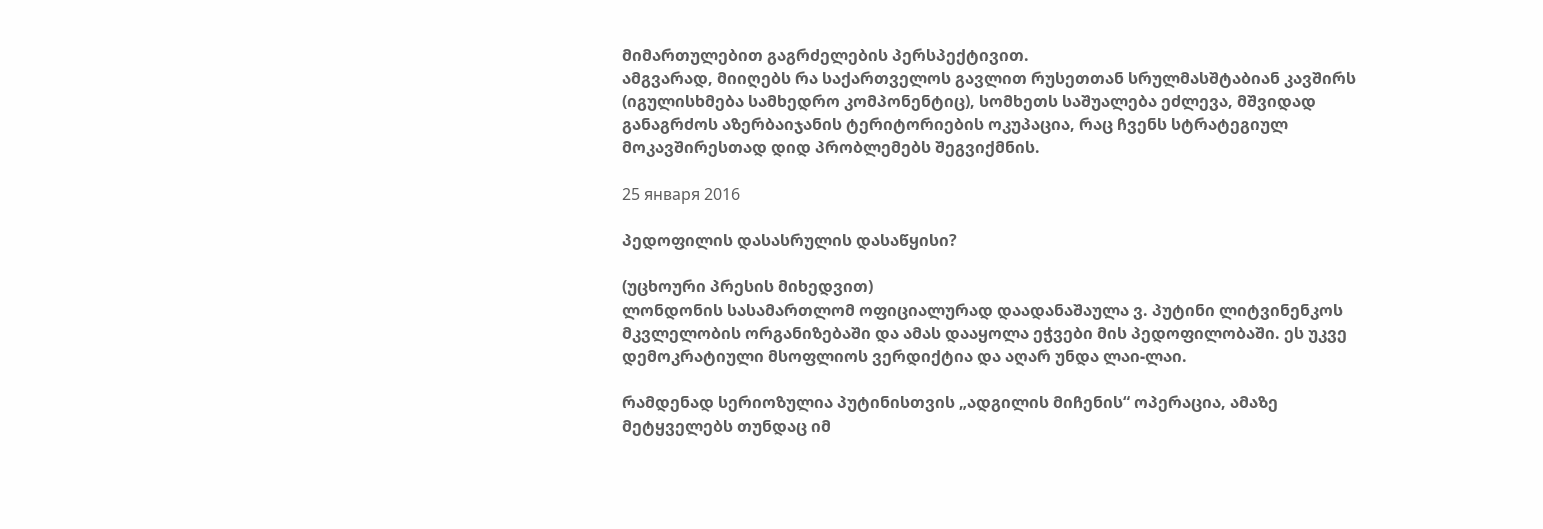მიმართულებით გაგრძელების პერსპექტივით.
ამგვარად, მიიღებს რა საქართველოს გავლით რუსეთთან სრულმასშტაბიან კავშირს (იგულისხმება სამხედრო კომპონენტიც), სომხეთს საშუალება ეძლევა, მშვიდად განაგრძოს აზერბაიჯანის ტერიტორიების ოკუპაცია, რაც ჩვენს სტრატეგიულ მოკავშირესთად დიდ პრობლემებს შეგვიქმნის.

25 января 2016

პედოფილის დასასრულის დასაწყისი?

(უცხოური პრესის მიხედვით)
ლონდონის სასამართლომ ოფიციალურად დაადანაშაულა ვ. პუტინი ლიტვინენკოს მკვლელობის ორგანიზებაში და ამას დააყოლა ეჭვები მის პედოფილობაში. ეს უკვე დემოკრატიული მსოფლიოს ვერდიქტია და აღარ უნდა ლაი-ლაი.

რამდენად სერიოზულია პუტინისთვის „ადგილის მიჩენის“ ოპერაცია, ამაზე მეტყველებს თუნდაც იმ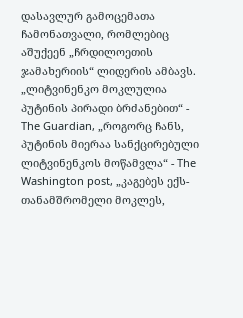დასავლურ გამოცემათა ჩამონათვალი, რომლებიც აშუქეენ „ჩრდილოეთის ჯამახერიის“ ლიდერის ამბავს. „ლიტვინენკო მოკლულია პუტინის პირადი ბრძანებით“ - The Guardian, „როგორც ჩანს, პუტინის მიერაა სანქცირებული ლიტვინენკოს მოწამვლა“ - The Washington post, „კაგებეს ექს-თანამშრომელი მოკლეს,